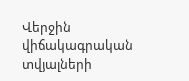Վերջին վիճակագրական տվյալների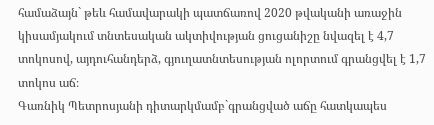համաձայն` թեև համավարակի պատճառով 2020 թվականի առաջին կիսամյակում տնտեսական ակտիվության ցուցանիշը նվազել է 4,7 տոկոսով, այդուհանդերձ, գյուղատնտեսության ոլորտում գրանցվել է 1,7 տոկոս աճ։
Գառնիկ Պետրոսյանի դիտարկմամբ`գրանցված աճը հատկապես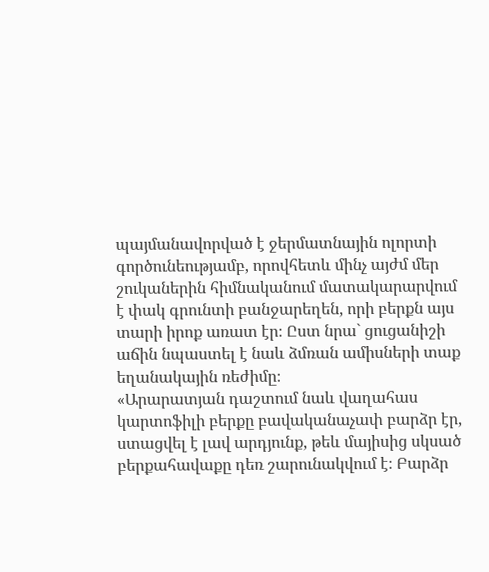պայմանավորված է ջերմատնային ոլորտի գործունեությամբ, որովհետև մինչ այժմ մեր շուկաներին հիմնականում մատակարարվում է փակ գրունտի բանջարեղեն, որի բերքն այս տարի իրոք առատ էր։ Ըստ նրա` ցուցանիշի աճին նպաստել է նաև ձմռան ամիսների տաք եղանակային ռեժիմը։
«Արարատյան դաշտում նաև վաղահաս կարտոֆիլի բերքը բավականաչափ բարձր էր, ստացվել է լավ արդյունք, թեև մայիսից սկսած բերքահավաքը դեռ շարունակվում է։ Բարձր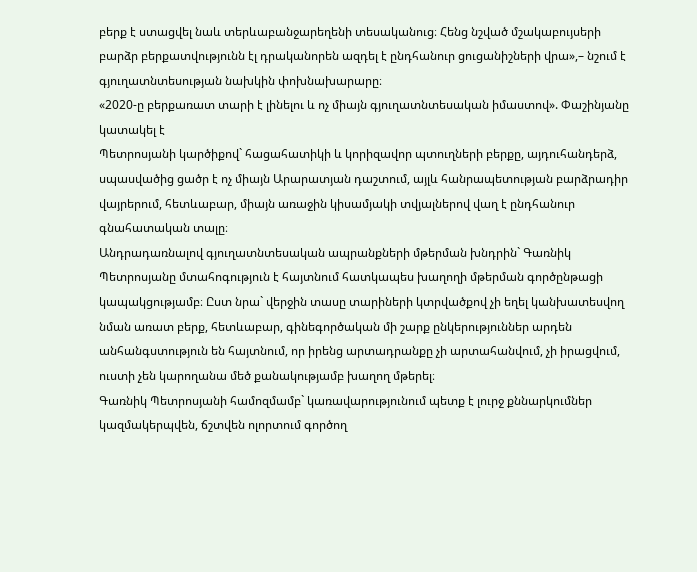բերք է ստացվել նաև տերևաբանջարեղենի տեսականուց։ Հենց նշված մշակաբույսերի բարձր բերքատվությունն էլ դրականորեն ազդել է ընդհանուր ցուցանիշների վրա»,– նշում է գյուղատնտեսության նախկին փոխնախարարը։
«2020-ը բերքառատ տարի է լինելու և ոչ միայն գյուղատնտեսական իմաստով». Փաշինյանը կատակել է
Պետրոսյանի կարծիքով` հացահատիկի և կորիզավոր պտուղների բերքը, այդուհանդերձ, սպասվածից ցածր է ոչ միայն Արարատյան դաշտում, այլև հանրապետության բարձրադիր վայրերում, հետևաբար, միայն առաջին կիսամյակի տվյալներով վաղ է ընդհանուր գնահատական տալը։
Անդրադառնալով գյուղատնտեսական ապրանքների մթերման խնդրին` Գառնիկ Պետրոսյանը մտահոգություն է հայտնում հատկապես խաղողի մթերման գործընթացի կապակցությամբ։ Ըստ նրա` վերջին տասը տարիների կտրվածքով չի եղել կանխատեսվող նման առատ բերք, հետևաբար, գինեգործական մի շարք ընկերություններ արդեն անհանգստություն են հայտնում, որ իրենց արտադրանքը չի արտահանվում, չի իրացվում, ուստի չեն կարողանա մեծ քանակությամբ խաղող մթերել։
Գառնիկ Պետրոսյանի համոզմամբ` կառավարությունում պետք է լուրջ քննարկումներ կազմակերպվեն, ճշտվեն ոլորտում գործող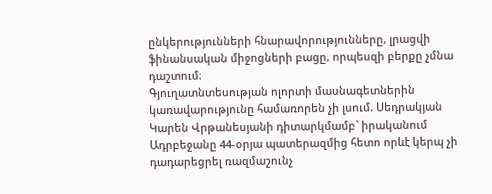ընկերությունների հնարավորությունները, լրացվի ֆինանսական միջոցների բացը, որպեսզի բերքը չմնա դաշտում։
Գյուղատնտեսության ոլորտի մասնագետներին կառավարությունը համառորեն չի լսում. Սեդրակյան
Կարեն Վրթանեսյանի դիտարկմամբ` իրականում Ադրբեջանը 44-օրյա պատերազմից հետո որևէ կերպ չի դադարեցրել ռազմաշունչ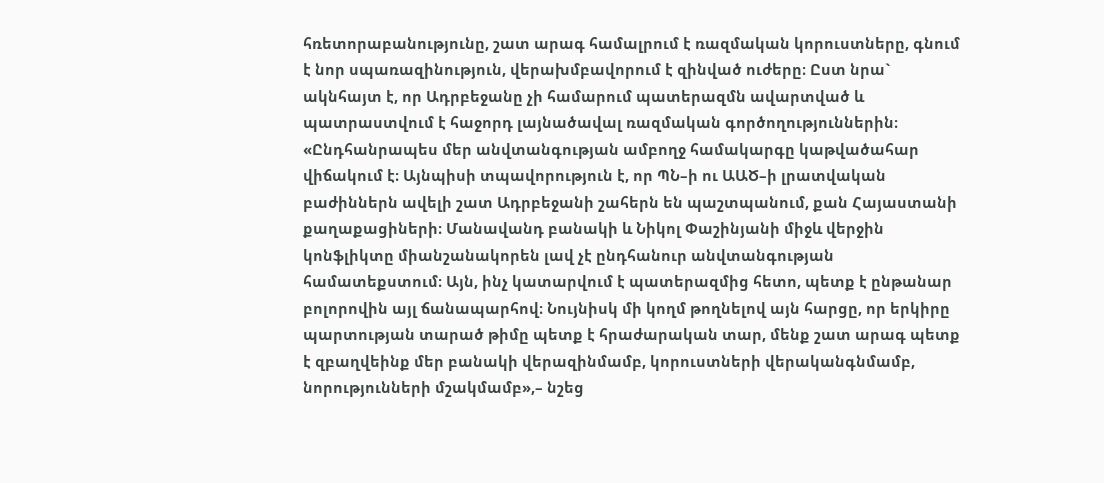հռետորաբանությունը, շատ արագ համալրում է ռազմական կորուստները, գնում է նոր սպառազինություն, վերախմբավորում է զինված ուժերը։ Ըստ նրա` ակնհայտ է, որ Ադրբեջանը չի համարում պատերազմն ավարտված և պատրաստվում է հաջորդ լայնածավալ ռազմական գործողություններին։
«Ընդհանրապես մեր անվտանգության ամբողջ համակարգը կաթվածահար վիճակում է։ Այնպիսի տպավորություն է, որ ՊՆ–ի ու ԱԱԾ–ի լրատվական բաժիններն ավելի շատ Ադրբեջանի շահերն են պաշտպանում, քան Հայաստանի քաղաքացիների։ Մանավանդ բանակի և Նիկոլ Փաշինյանի միջև վերջին կոնֆլիկտը միանշանակորեն լավ չէ ընդհանուր անվտանգության համատեքստում։ Այն, ինչ կատարվում է պատերազմից հետո, պետք է ընթանար բոլորովին այլ ճանապարհով։ Նույնիսկ մի կողմ թողնելով այն հարցը, որ երկիրը պարտության տարած թիմը պետք է հրաժարական տար, մենք շատ արագ պետք է զբաղվեինք մեր բանակի վերազինմամբ, կորուստների վերականգնմամբ, նորությունների մշակմամբ»,– նշեց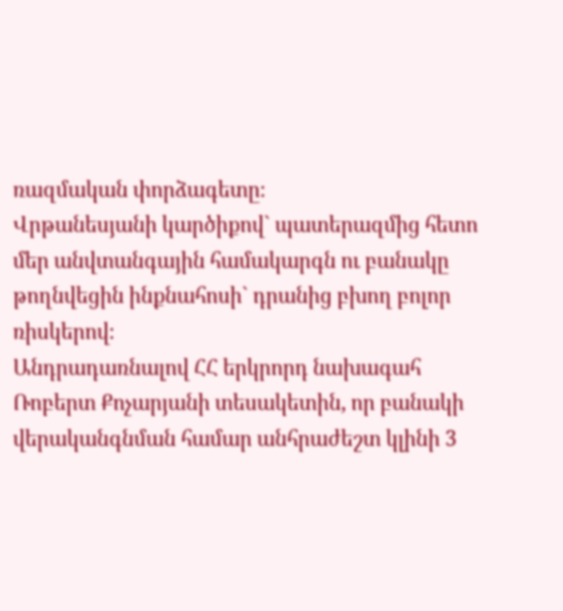ռազմական փորձագետը։
Վրթանեսյանի կարծիքով` պատերազմից հետո մեր անվտանգային համակարգն ու բանակը թողնվեցին ինքնահոսի` դրանից բխող բոլոր ռիսկերով։
Անդրադառնալով ՀՀ երկրորդ նախագահ Ռոբերտ Քոչարյանի տեսակետին, որ բանակի վերականգնման համար անհրաժեշտ կլինի 3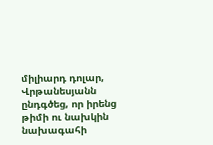միլիարդ դոլար, Վրթանեսյանն ընդգծեց, որ իրենց թիմի ու նախկին նախագահի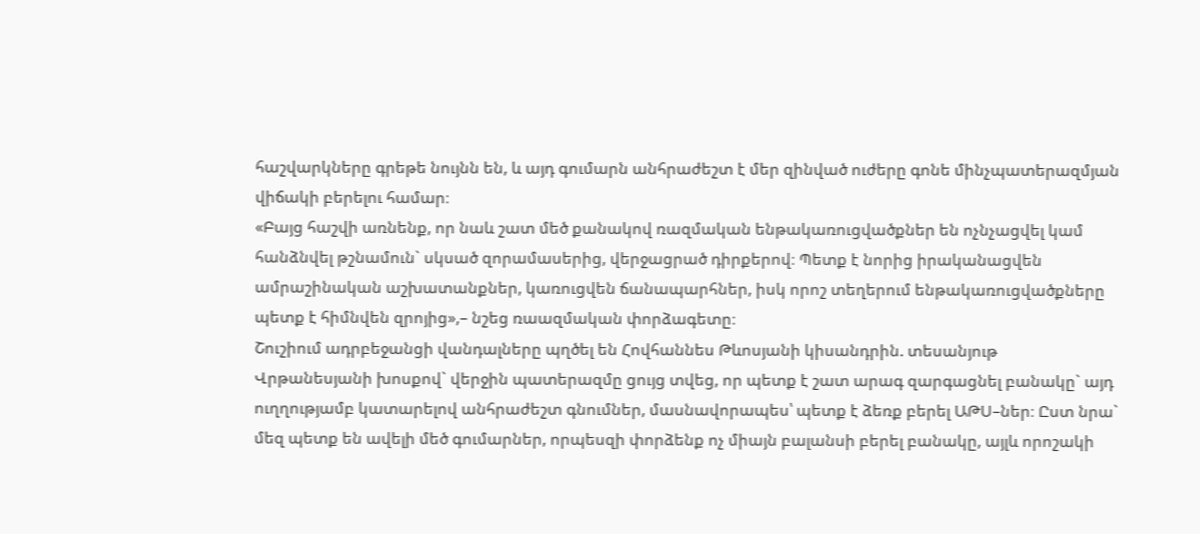հաշվարկները գրեթե նույնն են, և այդ գումարն անհրաժեշտ է մեր զինված ուժերը գոնե մինչպատերազմյան վիճակի բերելու համար։
«Բայց հաշվի առնենք, որ նաև շատ մեծ քանակով ռազմական ենթակառուցվածքներ են ոչնչացվել կամ հանձնվել թշնամուն` սկսած զորամասերից, վերջացրած դիրքերով։ Պետք է նորից իրականացվեն ամրաշինական աշխատանքներ, կառուցվեն ճանապարհներ, իսկ որոշ տեղերում ենթակառուցվածքները պետք է հիմնվեն զրոյից»,– նշեց ռաազմական փորձագետը։
Շուշիում ադրբեջանցի վանդալները պղծել են Հովհաննես Թևոսյանի կիսանդրին. տեսանյութ
Վրթանեսյանի խոսքով` վերջին պատերազմը ցույց տվեց, որ պետք է շատ արագ զարգացնել բանակը` այդ ուղղությամբ կատարելով անհրաժեշտ գնումներ, մասնավորապես՝ պետք է ձեռք բերել ԱԹՍ–ներ։ Ըստ նրա` մեզ պետք են ավելի մեծ գումարներ, որպեսզի փորձենք ոչ միայն բալանսի բերել բանակը, այլև որոշակի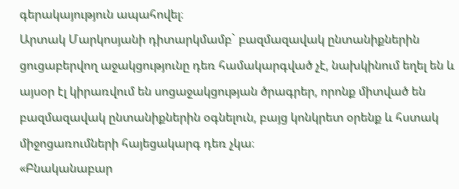գերակայություն ապահովել։
Արտակ Մարկոսյանի դիտարկմամբ` բազմազավակ ընտանիքներին ցուցաբերվող աջակցությունը դեռ համակարգված չէ, նախկինում եղել են և այսօր էլ կիրառվում են սոցաջակցության ծրագրեր, որոնք միտված են բազմազավակ ընտանիքներին օգնելուն, բայց կոնկրետ օրենք և հստակ միջոցառումների հայեցակարգ դեռ չկա։
«Բնականաբար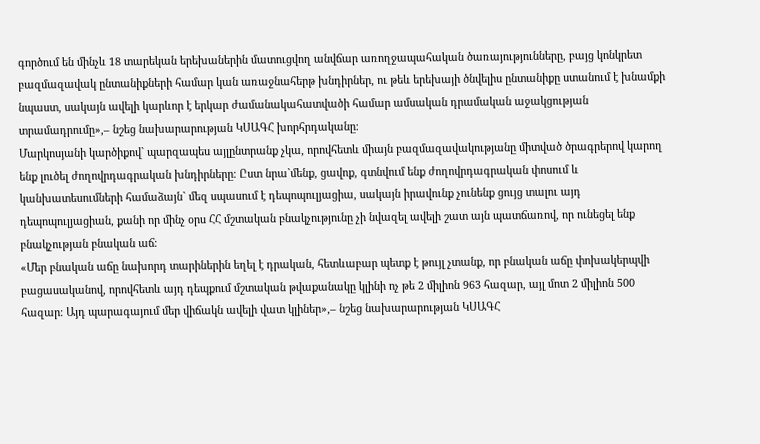գործում են մինչև 18 տարեկան երեխաներին մատուցվող անվճար առողջապահական ծառայությունները, բայց կոնկրետ բազմազավակ ընտանիքների համար կան առաջնահերթ խնդիրներ, ու թեև երեխայի ծնվելիս ընտանիքը ստանում է խնամքի նպաստ, սակայն ավելի կարևոր է երկար ժամանակահատվածի համար ամսական դրամական աջակցության տրամադրումը»,– նշեց նախարարության ԿՍԱԳՀ խորհրդականը։
Մարկոսյանի կարծիքով` պարզապես այլընտրանք չկա, որովհետև միայն բազմազավակությանը միտված ծրագրերով կարող ենք լուծել ժողովրդագրական խնդիրները։ Ըստ նրա`մենք, ցավոք, գտնվում ենք ժողովրդագրական փոսում և կանխատեսումների համաձայն` մեզ սպասում է դեպոպուլյացիա, սակայն իրավունք չունենք ցույց տալու այդ դեպոպուլյացիան, քանի որ մինչ օրս ՀՀ մշտական բնակչությունը չի նվազել ավելի շատ այն պատճառով, որ ունեցել ենք բնակչության բնական աճ։
«Մեր բնական աճը նախորդ տարիներին եղել է դրական, հետևաբար պետք է թույլ չտանք, որ բնական աճը փոխակերպվի բացասականով, որովհետև այդ դեպքում մշտական թվաքանակը կլինի ոչ թե 2 միլիոն 963 հազար, այլ մոտ 2 միլիոն 500 հազար։ Այդ պարագայում մեր վիճակն ավելի վատ կլիներ»,– նշեց նախարարության ԿՍԱԳՀ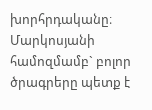խորհրդականը։
Մարկոսյանի համոզմամբ` բոլոր ծրագրերը պետք է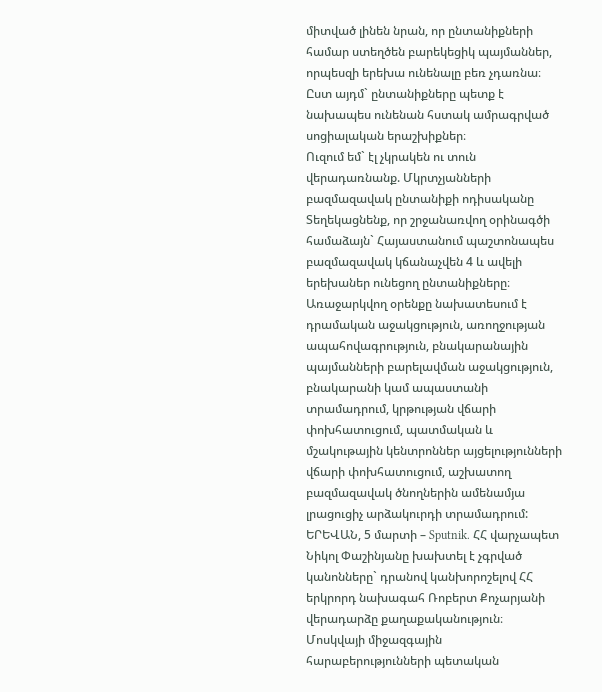միտված լինեն նրան, որ ընտանիքների համար ստեղծեն բարեկեցիկ պայմաններ, որպեսզի երեխա ունենալը բեռ չդառնա։ Ըստ այդմ` ընտանիքները պետք է նախապես ունենան հստակ ամրագրված սոցիալական երաշխիքներ։
Ուզում եմ` էլ չկրակեն ու տուն վերադառնանք. Մկրտչյանների բազմազավակ ընտանիքի ոդիսականը
Տեղեկացնենք, որ շրջանառվող օրինագծի համաձայն` Հայաստանում պաշտոնապես բազմազավակ կճանաչվեն 4 և ավելի երեխաներ ունեցող ընտանիքները։
Առաջարկվող օրենքը նախատեսում է դրամական աջակցություն, առողջության ապահովագրություն, բնակարանային պայմանների բարելավման աջակցություն, բնակարանի կամ ապաստանի տրամադրում, կրթության վճարի փոխհատուցում, պատմական և մշակութային կենտրոններ այցելությունների վճարի փոխհատուցում, աշխատող բազմազավակ ծնողներին ամենամյա լրացուցիչ արձակուրդի տրամադրում:
ԵՐԵՎԱՆ, 5 մարտի – Sputnik. ՀՀ վարչապետ Նիկոլ Փաշինյանը խախտել է չգրված կանոնները` դրանով կանխորոշելով ՀՀ երկրորդ նախագահ Ռոբերտ Քոչարյանի վերադարձը քաղաքականություն։ Մոսկվայի միջազգային հարաբերությունների պետական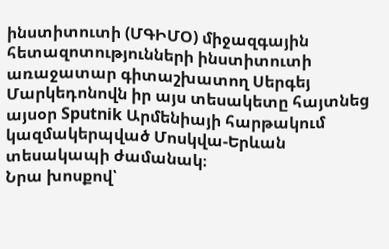ինստիտուտի (ՄԳԻՄՕ) միջազգային հետազոտությունների ինստիտուտի առաջատար գիտաշխատող Սերգեյ Մարկեդոնովն իր այս տեսակետը հայտնեց այսօր Sputnik Արմենիայի հարթակում կազմակերպված Մոսկվա-Երևան տեսակապի ժամանակ։
Նրա խոսքով՝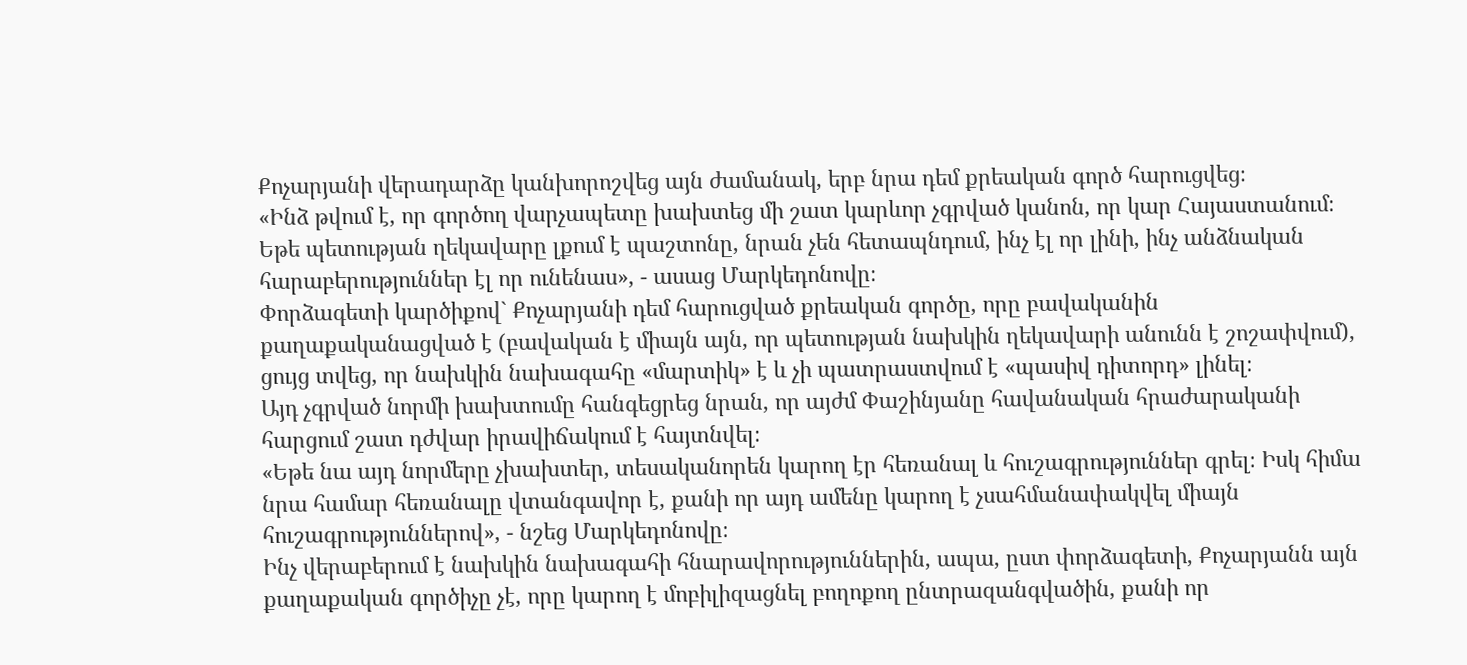Քոչարյանի վերադարձը կանխորոշվեց այն ժամանակ, երբ նրա դեմ քրեական գործ հարուցվեց։
«Ինձ թվում է, որ գործող վարչապետը խախտեց մի շատ կարևոր չգրված կանոն, որ կար Հայաստանում։ Եթե պետության ղեկավարը լքում է պաշտոնը, նրան չեն հետապնդում, ինչ էլ որ լինի, ինչ անձնական հարաբերություններ էլ որ ունենաս», - ասաց Մարկեդոնովը։
Փորձագետի կարծիքով` Քոչարյանի դեմ հարուցված քրեական գործը, որը բավականին քաղաքականացված է (բավական է միայն այն, որ պետության նախկին ղեկավարի անունն է շոշափվում), ցույց տվեց, որ նախկին նախագահը «մարտիկ» է և չի պատրաստվում է «պասիվ դիտորդ» լինել։
Այդ չգրված նորմի խախտումը հանգեցրեց նրան, որ այժմ Փաշինյանը հավանական հրաժարականի հարցում շատ դժվար իրավիճակում է հայտնվել։
«Եթե նա այդ նորմերը չխախտեր, տեսականորեն կարող էր հեռանալ և հուշագրություններ գրել։ Իսկ հիմա նրա համար հեռանալը վտանգավոր է, քանի որ այդ ամենը կարող է չսահմանափակվել միայն հուշագրություններով», - նշեց Մարկեդոնովը։
Ինչ վերաբերում է նախկին նախագահի հնարավորություններին, ապա, ըստ փորձագետի, Քոչարյանն այն քաղաքական գործիչը չէ, որը կարող է մոբիլիզացնել բողոքող ընտրազանգվածին, քանի որ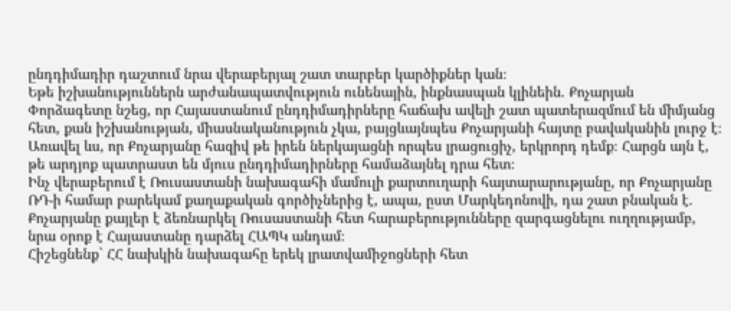ընդդիմադիր դաշտում նրա վերաբերյալ շատ տարբեր կարծիքներ կան։
Եթե իշխանություններն արժանապատվություն ունենային, ինքնասպան կլինեին. Քոչարյան
Փորձագետը նշեց, որ Հայաստանում ընդդիմադիրները հաճախ ավելի շատ պատերազմում են միմյանց հետ, քան իշխանության, միասնականություն չկա, բայցևայնպես Քոչարյանի հայտը բավականին լուրջ է։
Առավել ևս, որ Քոչարյանը հազիվ թե իրեն ներկայացնի որպես լրացուցիչ, երկրորդ դեմք։ Հարցն այն է, թե արդյոք պատրաստ են մյուս ընդդիմադիրները համաձայնել դրա հետ։
Ինչ վերաբերում է Ռուսաստանի նախագահի մամուլի քարտուղարի հայտարարությանը, որ Քոչարյանը ՌԴ-ի համար բարեկամ քաղաքական գործիչներից է, ապա, ըստ Մարկեդոնովի, դա շատ բնական է. Քոչարյանը քայլեր է ձեռնարկել Ռուսաստանի հետ հարաբերությունները զարգացնելու ուղղությամբ, նրա օրոք է Հայաստանը դարձել ՀԱՊԿ անդամ։
Հիշեցնենք` ՀՀ նախկին նախագահը երեկ լրատվամիջոցների հետ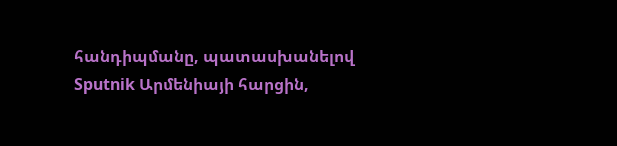հանդիպմանը, պատասխանելով Sputnik Արմենիայի հարցին,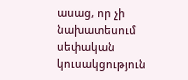ասաց, որ չի նախատեսում սեփական կուսակցություն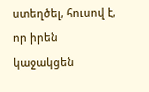ստեղծել, հուսով է, որ իրեն կաջակցեն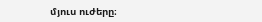մյուս ուժերը։